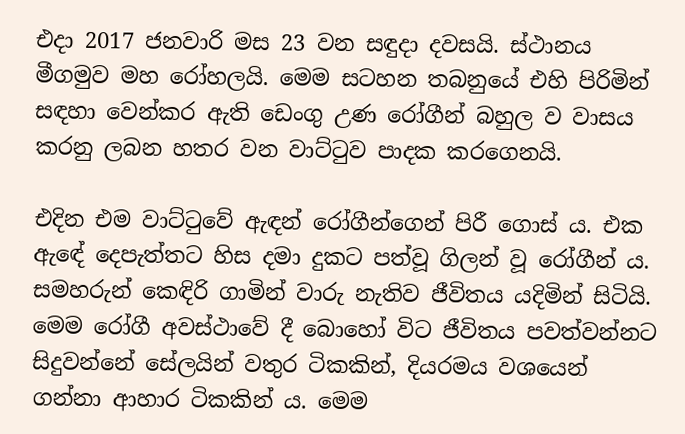එදා 2017 ජනවාරි මස 23 වන සඳුදා දවසයි. ස්ථානය මීගමුව මහ රෝහලයි. මෙම සටහන තබනුයේ එහි පිරිමින් සඳහා වෙන්කර ඇති ඩෙංගු උණ රෝගීන් බහුල ව වාසය කරනු ලබන හතර වන වාට්ටුව පාදක කරගෙනයි.

එදින එම වාට්ටුවේ ඇඳන් රෝගීන්ගෙන් පිරී ගොස් ය. එක ඇඳේ දෙපැත්තට හිස දමා දුකට පත්වූ ගිලන් වූ රෝගීන් ය. සමහරුන් කෙඳිරි ගාමින් වාරු නැතිව ජීවිතය යදිමින් සිටියි. මෙම රෝගී අවස්ථාවේ දී බොහෝ විට ජීවිතය පවත්වන්නට සිදුවන්නේ සේලයින් වතුර ටිකකින්, දියරමය වශයෙන් ගන්නා ආහාර ටිකකින් ය. මෙම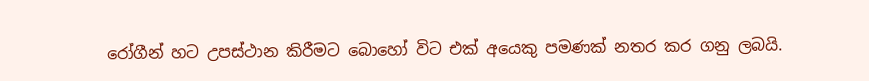රෝගීන් හට උපස්ථාන කිරීමට බොහෝ විට එක් අයෙකු පමණක් නතර කර ගනු ලබයි.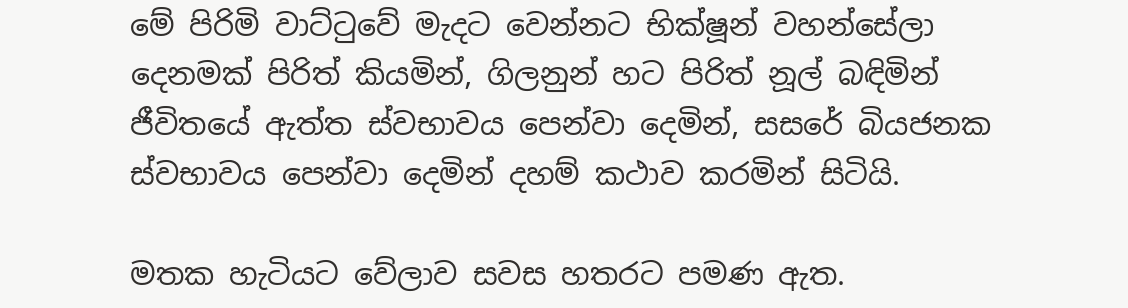මේ පිරිමි වාට්ටුවේ මැදට වෙන්නට භික්ෂූන් වහන්සේලා දෙනමක් පිරිත් කියමින්, ගිලනුන් හට පිරිත් නූල් බඳිමින් ජීවිතයේ ඇත්ත ස්වභාවය පෙන්වා දෙමින්, සසරේ බියජනක ස්වභාවය පෙන්වා දෙමින් දහම් කථාව කරමින් සිටියි.

මතක හැටියට වේලාව සවස හතරට පමණ ඇත.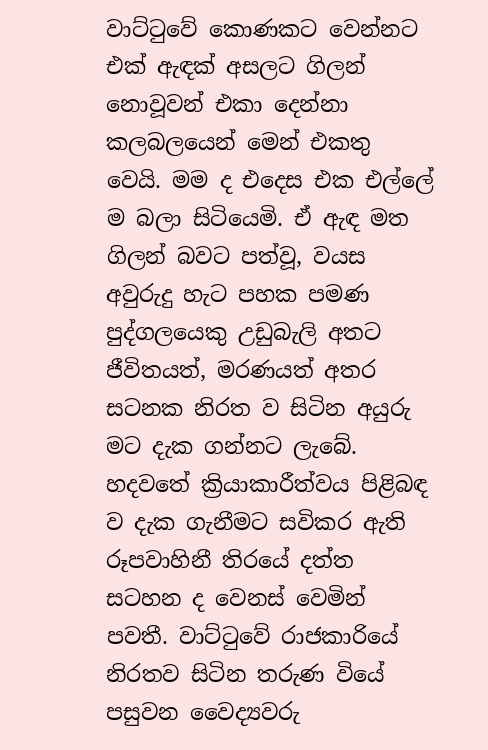වාට්ටුවේ කොණකට වෙන්නට එක් ඇඳක් අසලට ගිලන් නොවූවන් එකා දෙන්නා කලබලයෙන් මෙන් එකතු වෙයි. මම ද එදෙස එක එල්ලේ ම බලා සිටියෙමි. ඒ ඇඳ මත ගිලන් බවට පත්වූ, වයස අවුරුදු හැට පහක පමණ පුද්ගලයෙකු උඩුබැලි අතට ජීවිතයත්, මරණයත් අතර සටනක නිරත ව සිටින අයුරු මට දැක ගන්නට ලැබේ. හදවතේ ක්‍රියාකාරීත්වය පිළිබඳ ව දැක ගැනීමට සවිකර ඇති රූපවාහිනී තිරයේ දත්ත සටහන ද වෙනස් වෙමින් පවතී. වාට්ටුවේ රාජකාරියේ නිරතව සිටින තරුණ වියේ පසුවන වෛද්‍යවරු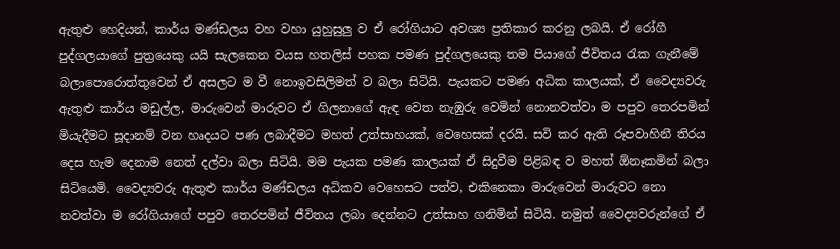ඇතුළු හෙදියන්, කාර්ය මණ්ඩලය වහ වහා යුහුසුලු ව ඒ රෝගියාට අවශ්‍ය ප්‍රතිකාර කරනු ලබයි. ඒ රෝගී පුද්ගලයාගේ පුත්‍රයෙකු යයි සැලකෙන වයස හතලිස් පහක පමණ පුද්ගලයෙකු තම පියාගේ ජීවිතය රැක ගැනීමේ බලාපොරොත්තුවෙන් ඒ අසලට ම වී නොඉවසිලිමත් ව බලා සිටියි. පැයකට පමණ අධික කාලයක්, ඒ වෛද්‍යවරු ඇතුළු කාර්ය මඩුල්ල, මාරුවෙන් මාරුවට ඒ ගිලනාගේ ඇඳ වෙත නැඹුරු වෙමින් නොනවත්වා ම පපුව තෙරපමින් මියැදීමට සූදානම් වන හෘදයට පණ ලබාදීමට මහත් උත්සාහයක්, වෙහෙසක් දරයි. සවි කර ඇති රූපවාහිනී තිරය දෙස හැම දෙනාම නෙත් දල්වා බලා සිටියි. මම පැයක පමණ කාලයක් ඒ සිදුවීම පිළිබඳ ව මහත් ඕනෑකමින් බලා සිටියෙමි. වෛද්‍යවරු ඇතුළු කාර්ය මණ්ඩලය අධිකව වෙහෙසට පත්ව, එකිනෙකා මාරුවෙන් මාරුවට නො නවත්වා ම රෝගියාගේ පපුව තෙරපමින් ජීවිතය ලබා දෙන්නට උත්සාහ ගනිමින් සිටියි. නමුත් වෛද්‍යවරුන්ගේ ඒ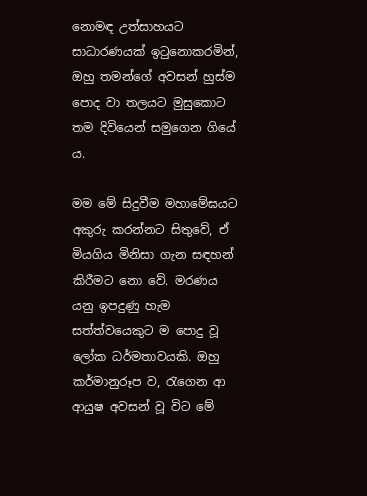නොමඳ උත්සාහයට සාධාරණයක් ඉටුනොකරමින්, ඔහු තමන්ගේ අවසන් හුස්ම පොද වා තලයට මුසුකොට තම දිවියෙන් සමුගෙන ගියේ ය.

මම මේ සිදුවීම මහාමේඝයට අකුරු කරන්නට සිතුවේ, ඒ මියගිය මිනිසා ගැන සඳහන් කිරීමට නො වේ. මරණය යනු ඉපදුණු හැම සත්ත්වයෙකුට ම පොදු වූ ලෝක ධර්මතාවයකි. ඔහු කර්මානුරූප ව, රැගෙන ආ ආයුෂ අවසන් වූ විට මේ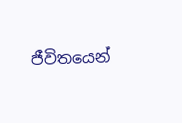ජීවිතයෙන්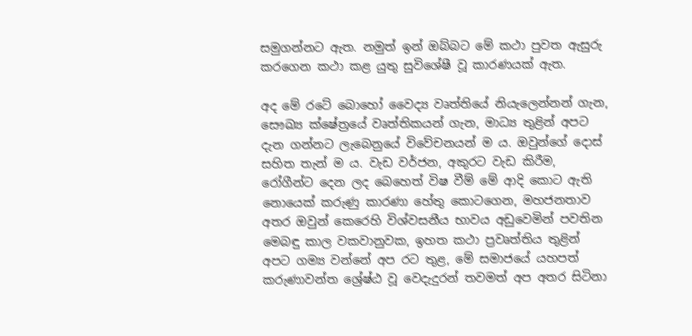සමුගන්නට ඇත. නමුත් ඉන් ඔබ්බට මේ කථා පුවත ඇසුරු කරගෙන කථා කළ යුතු සුවිශේෂී වූ කාරණයක් ඇත.

අද මේ රටේ බොහෝ වෛද්‍ය වෘත්තියේ නියැලෙන්නන් ගැන, සෞඛ්‍ය ක්ෂේත්‍රයේ වෘත්තිකයන් ගැන, මාධ්‍ය තුළින් අපට දැන ගන්නට ලැබෙනුයේ විවේචනයන් ම ය. ඔවුන්ගේ දොස් සහිත තැන් ම ය. වැඩ වර්ජන, අකුරට වැඩ කිරීම, රෝගීන්ට දෙන ලද බෙහෙත් විෂ වීම් මේ ආදි කොට ඇති නොයෙක් කරුණු කාරණා හේතු කොටගෙන, මහජනතාව අතර ඔවුන් කෙරෙහි විශ්වසනීය භාවය අඩුවෙමින් පවතින මෙබඳු කාල වකවානුවක, ඉහත කථා ප්‍රවෘත්තිය තුළින් අපට ගම්‍ය වන්නේ අප රට තුළ, මේ සමාජයේ යහපත් කරුණාවන්ත ශ්‍රේෂ්ඨ වූ වෙදැදුරන් තවමත් අප අතර සිටිනා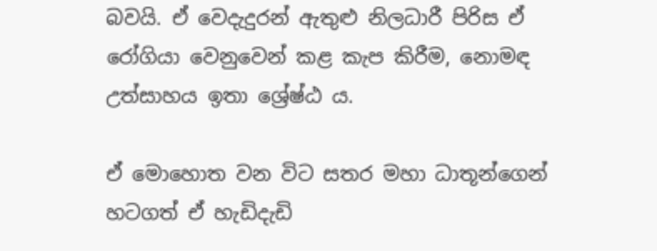බවයි. ඒ වෙදැදුරන් ඇතුළු නිලධාරී පිරිස ඒ රෝගියා වෙනුවෙන් කළ කැප කිරීම, නොමඳ උත්සාහය ඉතා ශ්‍රේෂ්ඨ ය.

ඒ මොහොත වන විට සතර මහා ධාතූන්ගෙන් හටගත් ඒ හැඩිදැඩි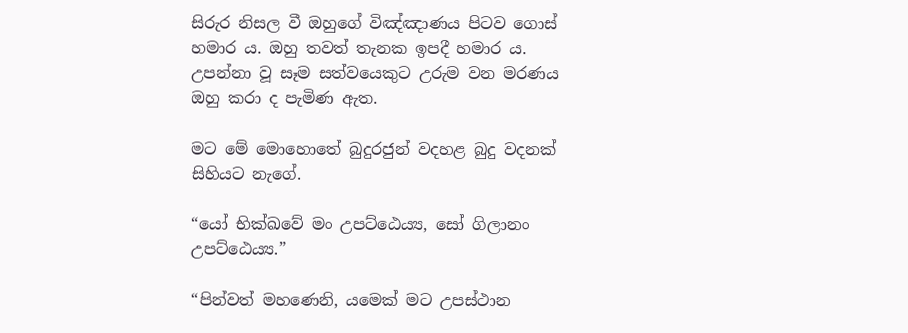සිරුර නිසල වී ඔහුගේ විඤ්ඤාණය පිටව ගොස් හමාර ය. ඔහු තවත් තැනක ඉපදී හමාර ය. උපන්නා වූ සෑම සත්වයෙකුට උරුම වන මරණය ඔහු කරා ද පැමිණ ඇත.

මට මේ මොහොතේ බුදුරජුන් වදහළ බුදු වදනක් සිහියට නැගේ.

“යෝ භික්ඛවේ මං උපට්ඨෙය්‍ය, සෝ ගිලානං උපට්ඨෙය්‍ය.”

“පින්වත් මහණෙනි, යමෙක් මට උපස්ථාන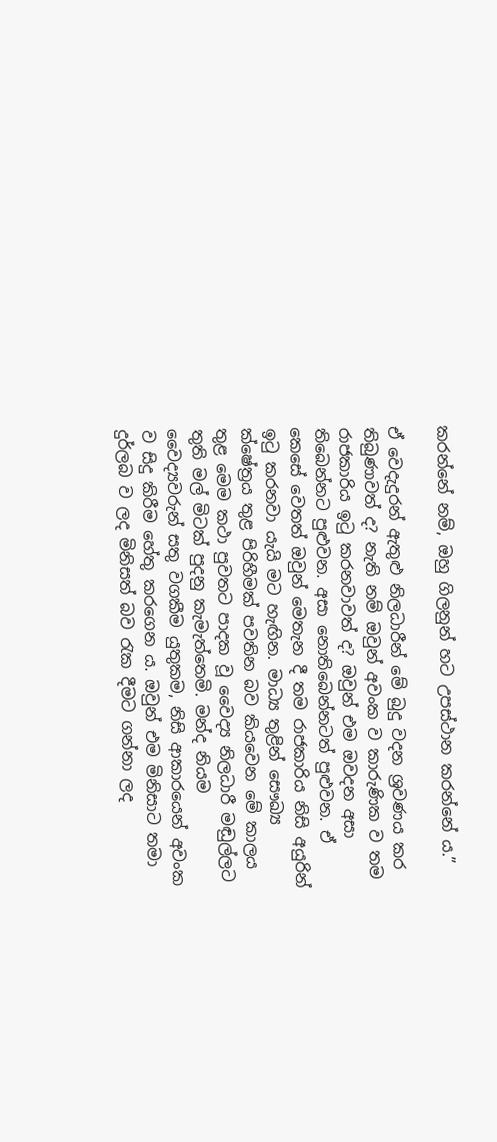කරන්නේ නම්, ඔහු ගිලනුන් හට උපස්ථාන කරන්නේ ය.”

ඒ වෙදැදුරන් ඇතුළු නිලධාරීන් මේ බුදු වදන ශ්‍රවණය කර තිබුණාවත් ද? නැති නම් ඔවුන් අවංක ව කාරුණික ව තම රාජකාරිය ඉටු කරනවාවත් ද? ඔවුන් එම ඔවදන අසා තිබෙන්නට පුළුවන. අසා නොතිබෙන්නටත් පුළුවන. ඒ කෙසේ වෙතත් ඔවුන් මෙතැන දී තම රාජකාරිය නිසි අයුරින් ඉටු කරනවා යැයි මට හැඟින. මාධ්‍ය තුළින් සෞඛ්‍ය ක්ෂේත්‍රය තුළ පිරිහීමක් පවතින බව කියවෙන මේ කාලය තුළ මෙම කථා පුවතට පාදක වූ වෛද්‍ය නිලධාරී මඬුල්ලට තුති මල් මිටක් පුදනු කැමැත්තෙමි. මන්ද නියම වෛද්‍යවරුන් සතු වගකීම යුතුකම, නිසි ආකාරයෙන් අවංක ව සිදු කිරීම හේතු කරගෙන ය. ඔවුන් එම මිනිසාට තමා දුර්ලබ ව ලද මිනිසත් බව රැක දීමට ගන්නා ලද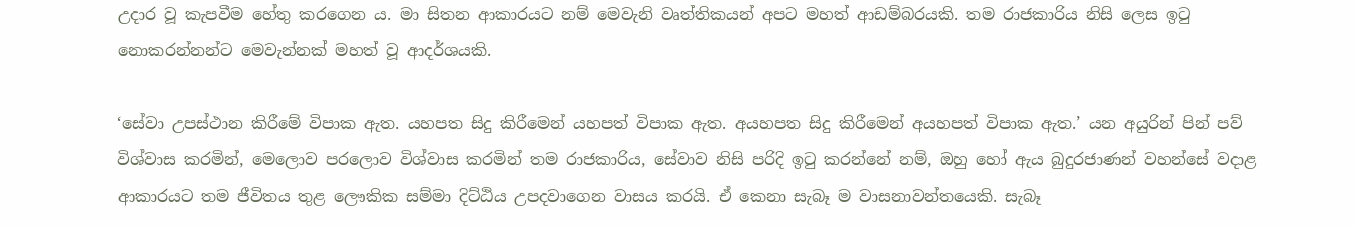උදාර වූ කැපවීම හේතු කරගෙන ය. මා සිතන ආකාරයට නම් මෙවැනි වෘත්තිකයන් අපට මහත් ආඩම්බරයකි. තම රාජකාරිය නිසි ලෙස ඉටු නොකරන්නන්ට මෙවැන්නක් මහත් වූ ආදර්ශයකි.

‘සේවා උපස්ථාන කිරීමේ විපාක ඇත. යහපත සිදු කිරීමෙන් යහපත් විපාක ඇත. අයහපත සිදු කිරීමෙන් අයහපත් විපාක ඇත.’ යන අයුරින් පින් පව් විශ්වාස කරමින්, මෙලොව පරලොව විශ්වාස කරමින් තම රාජකාරිය, සේවාව නිසි පරිදි ඉටු කරන්නේ නම්, ඔහු හෝ ඇය බුදුරජාණන් වහන්සේ වදාළ ආකාරයට තම ජීවිතය තුළ ලෞකික සම්මා දිට්ඨිය උපදවාගෙන වාසය කරයි. ඒ කෙනා සැබෑ ම වාසනාවන්තයෙකි. සැබෑ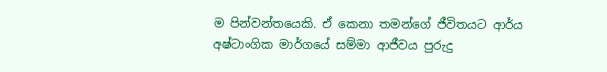ම පින්වන්තයෙකි. ඒ කෙනා තමන්ගේ ජීවිතයට ආර්ය අෂ්ටාංගික මාර්ගයේ සම්මා ආජීවය පුරුදු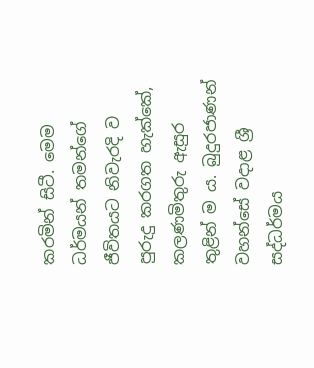කරමින් සිටී. මෙම ධර්මයන් තමන්ගේ ජීවිතයට නිවැරදි ව පුරුදු කරගත හැක්කේ, කලණමිතුරු ඇසුර තුළින් ම ය. බුදුරජාණන් වහන්සේ වදාළ ශ්‍රී සද්ධර්මය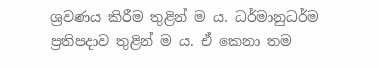ශ්‍රවණය කිරීම තුළින් ම ය. ධර්මානුධර්ම ප්‍රතිපදාව තුළින් ම ය. ඒ කෙනා තම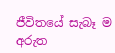ජීවිතයේ සැබෑ ම අරුත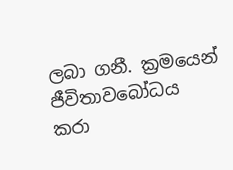ලබා ගනී. ක්‍රමයෙන් ජීවිතාවබෝධය කරා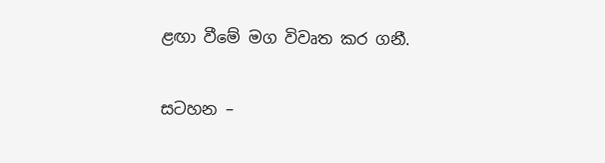ළඟා වීමේ මග විවෘත කර ගනී.

සටහන –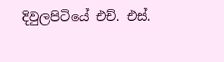දිවුලපිටියේ එච්. එස්.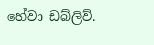හේවා ඩබ්ලිව්.